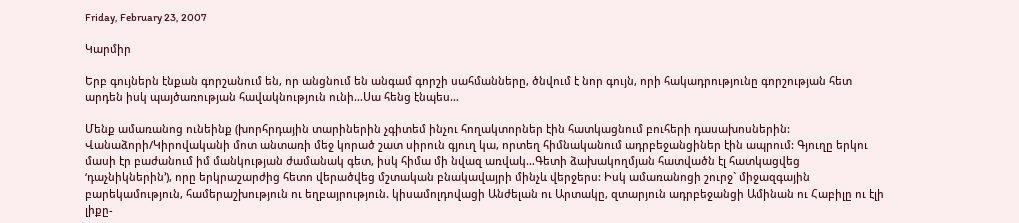Friday, February 23, 2007

Կարմիր

Երբ գույներն էնքան գորշանում են, որ անցնում են անգամ գորշի սահմանները, ծնվում է նոր գույն, որի հակադրությունը գորշության հետ արդեն իսկ պայծառության հավակնություն ունի…Սա հենց էնպես…

Մենք ամառանոց ունեինք (խորհրդային տարիներին չգիտեմ ինչու հողակտորներ էին հատկացնում բուհերի դասախոսներին: Վանաձորի/Կիրովականի մոտ անտառի մեջ կորած շատ սիրուն գյուղ կա, որտեղ հիմնականում ադրբեջանցիներ էին ապրում: Գյուղը երկու մասի էր բաժանում իմ մանկության ժամանակ գետ, իսկ հիմա մի նվազ առվակ…Գետի ձախակողմյան հատվածն էլ հատկացվեց ‘դաչնիկներին’), որը երկրաշարժից հետո վերածվեց մշտական բնակավայրի մինչև վերջերս: Իսկ ամառանոցի շուրջ` միջազգային բարեկամություն, համերաշխություն ու եղբայրություն. կիսամոլդովացի Անժելան ու Արտակը, զտարյուն ադրբեջանցի Ամինան ու Հաբիլը ու էլի լիքը-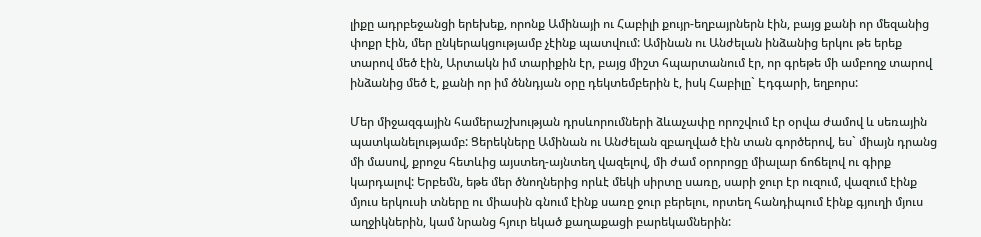լիքը ադրբեջանցի երեխեք, որոնք Ամինայի ու Հաբիլի քույր-եղբայրներն էին, բայց քանի որ մեզանից փոքր էին, մեր ընկերակցությամբ չէինք պատվում: Ամինան ու Անժելան ինձանից երկու թե երեք տարով մեծ էին, Արտակն իմ տարիքին էր, բայց միշտ հպարտանում էր, որ գրեթե մի ամբողջ տարով ինձանից մեծ է, քանի որ իմ ծննդյան օրը դեկտեմբերին է, իսկ Հաբիլը` Էդգարի, եղբորս:

Մեր միջազգային համերաշխության դրսևորումների ձևաչափը որոշվում էր օրվա ժամով և սեռային պատկանելությամբ: Ցերեկները Ամինան ու Անժելան զբաղված էին տան գործերով, ես` միայն դրանց մի մասով, քրոջս հետևից այստեղ-այնտեղ վազելով, մի ժամ օրորոցը միալար ճոճելով ու գիրք կարդալով: Երբեմն, եթե մեր ծնողներից որևէ մեկի սիրտը սառը, սարի ջուր էր ուզում, վազում էինք մյուս երկուսի տները ու միասին գնում էինք սառը ջուր բերելու, որտեղ հանդիպում էինք գյուղի մյուս աղջիկներին, կամ նրանց հյուր եկած քաղաքացի բարեկամներին: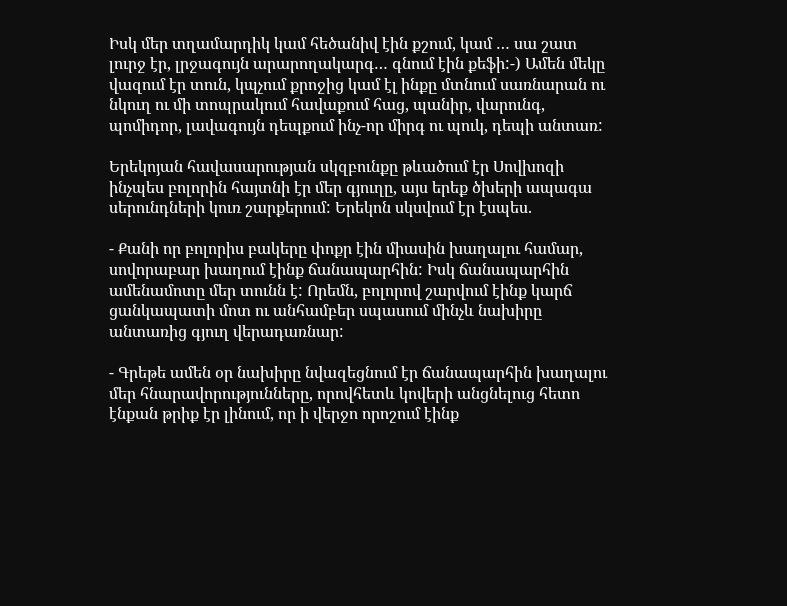Իսկ մեր տղամարդիկ կամ հեծանիվ էին քշում, կամ … սա շատ լուրջ էր, լրջագույն արարողակարգ… գնում էին քեֆի:-) Ամեն մեկը վազում էր տուն, կպչում քրոջից կամ էլ ինքը մտնում սառնարան ու նկուղ ու մի տոպրակում հավաքում հաց, պանիր, վարունգ, պոմիդոր, լավագույն դեպքում ինչ-որ միրգ ու պուկ, դեպի անտառ:

Երեկոյան հավասարության սկզբունքը թևածում էր Սովխոզի ինչպես բոլորին հայտնի էր մեր գյուղը, այս երեք ծխերի ապագա սերունդների կուռ շարքերում: Երեկոն սկսվում էր էսպես.

- Քանի որ բոլորիս բակերը փոքր էին միասին խաղալու համար, սովորաբար խաղում էինք ճանապարհին: Իսկ ճանապարհին ամենամոտը մեր տունն է: Որեմն, բոլորով շարվում էինք կարճ ցանկապատի մոտ ու անհամբեր սպասում մինչև նախիրը անտառից գյուղ վերադառնար:

- Գրեթե ամեն օր նախիրը նվազեցնում էր ճանապարհին խաղալու մեր հնարավորությունները, որովհետև կովերի անցնելուց հետո էնքան թրիք էր լինում, որ ի վերջո որոշում էինք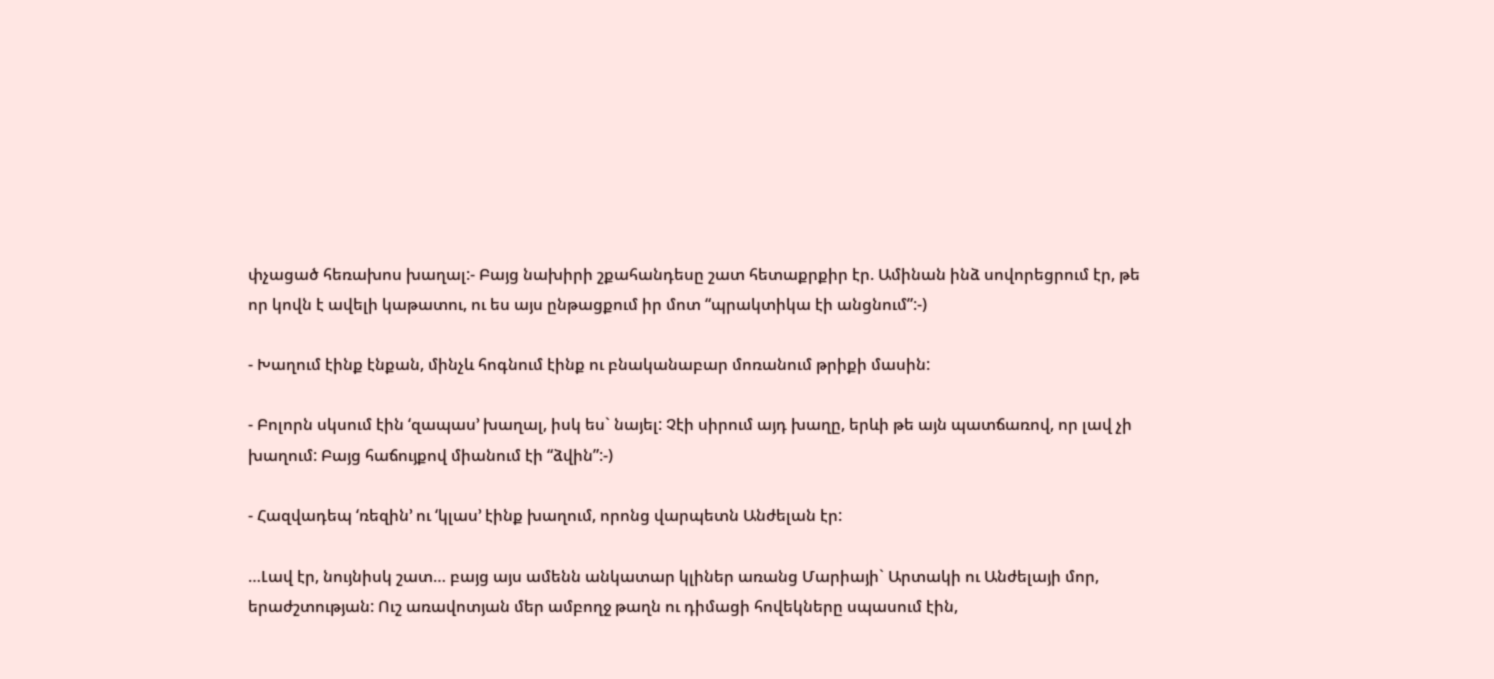փչացած հեռախոս խաղալ:- Բայց նախիրի շքահանդեսը շատ հետաքրքիր էր. Ամինան ինձ սովորեցրում էր, թե որ կովն է ավելի կաթատու, ու ես այս ընթացքում իր մոտ “պրակտիկա էի անցնում”:-)

- Խաղում էինք էնքան, մինչև հոգնում էինք ու բնականաբար մոռանում թրիքի մասին:

- Բոլորն սկսում էին ‘զապաս’ խաղալ, իսկ ես` նայել: Չէի սիրում այդ խաղը, երևի թե այն պատճառով, որ լավ չի խաղում: Բայց հաճույքով միանում էի “ձվին”:-)

- Հազվադեպ ‘ռեզին’ ու ‘կլաս’ էինք խաղում, որոնց վարպետն Անժելան էր:

…Լավ էր, նույնիսկ շատ… բայց այս ամենն անկատար կլիներ առանց Մարիայի` Արտակի ու Անժելայի մոր, երաժշտության: Ուշ առավոտյան մեր ամբողջ թաղն ու դիմացի հովեկները սպասում էին,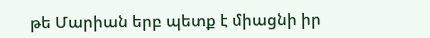թե Մարիան երբ պետք է միացնի իր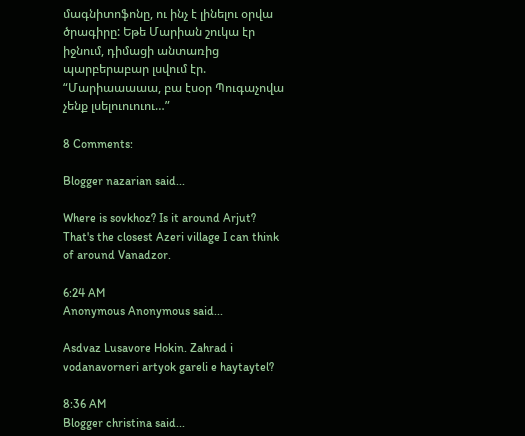մագնիտոֆոնը, ու ինչ է լինելու օրվա ծրագիրը: Եթե Մարիան շուկա էր իջնում, դիմացի անտառից պարբերաբար լսվում էր. “Մարիաաաաա, բա էսօր Պուգաչովա չենք լսելուուուու…”

8 Comments:

Blogger nazarian said...

Where is sovkhoz? Is it around Arjut? That's the closest Azeri village I can think of around Vanadzor.

6:24 AM
Anonymous Anonymous said...

Asdvaz Lusavore Hokin. Zahrad i vodanavorneri artyok gareli e haytaytel?

8:36 AM
Blogger christina said...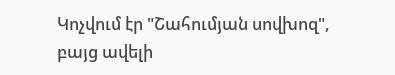Կոչվում էր "Շահումյան սովխոզ", բայց ավելի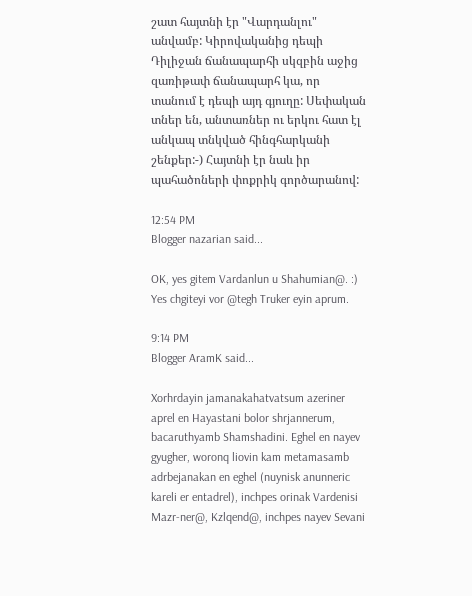շատ հայտնի էր "Վարդանլու" անվամբ: Կիրովականից դեպի Դիլիջան ճանապարհի սկզբին աջից զառիթափ ճանապարհ կա, որ տանում է դեպի այդ գյուղը: Սեփական տներ են, անտառներ ու երկու հատ էլ անկապ տնկված հինգհարկանի շենքեր:-) Հայտնի էր նաև իր պահածոների փոքրիկ գործարանով:

12:54 PM
Blogger nazarian said...

OK, yes gitem Vardanlun u Shahumian@. :) Yes chgiteyi vor @tegh Truker eyin aprum.

9:14 PM
Blogger AramK said...

Xorhrdayin jamanakahatvatsum azeriner aprel en Hayastani bolor shrjannerum, bacaruthyamb Shamshadini. Eghel en nayev gyugher, woronq liovin kam metamasamb adrbejanakan en eghel (nuynisk anunneric kareli er entadrel), inchpes orinak Vardenisi Mazr-ner@, Kzlqend@, inchpes nayev Sevani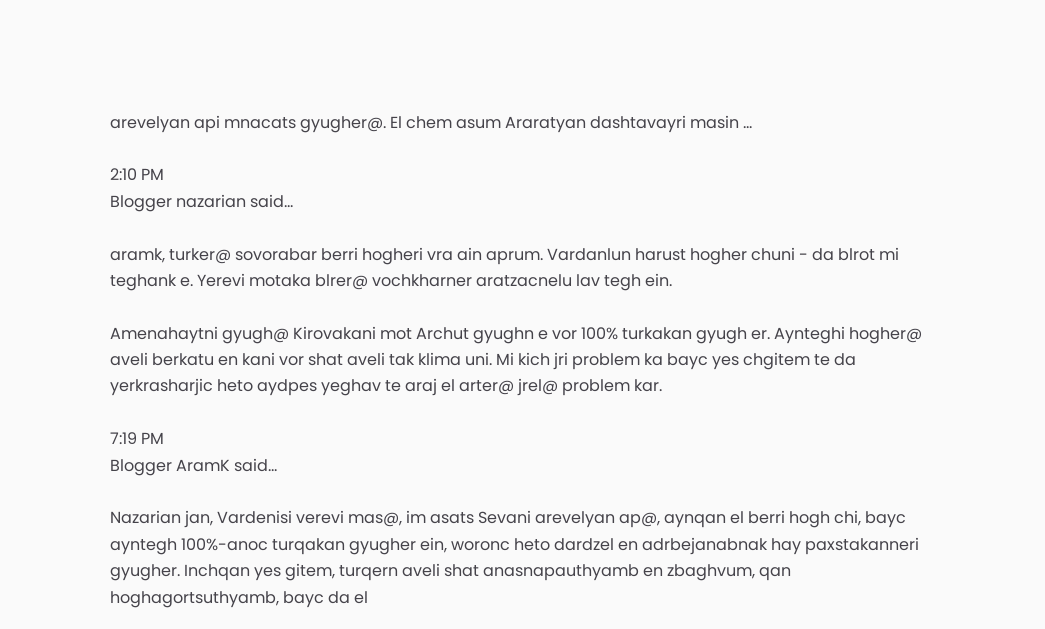arevelyan api mnacats gyugher@. El chem asum Araratyan dashtavayri masin ...

2:10 PM
Blogger nazarian said...

aramk, turker@ sovorabar berri hogheri vra ain aprum. Vardanlun harust hogher chuni - da blrot mi teghank e. Yerevi motaka blrer@ vochkharner aratzacnelu lav tegh ein.

Amenahaytni gyugh@ Kirovakani mot Archut gyughn e vor 100% turkakan gyugh er. Aynteghi hogher@ aveli berkatu en kani vor shat aveli tak klima uni. Mi kich jri problem ka bayc yes chgitem te da yerkrasharjic heto aydpes yeghav te araj el arter@ jrel@ problem kar.

7:19 PM
Blogger AramK said...

Nazarian jan, Vardenisi verevi mas@, im asats Sevani arevelyan ap@, aynqan el berri hogh chi, bayc ayntegh 100%-anoc turqakan gyugher ein, woronc heto dardzel en adrbejanabnak hay paxstakanneri gyugher. Inchqan yes gitem, turqern aveli shat anasnapauthyamb en zbaghvum, qan hoghagortsuthyamb, bayc da el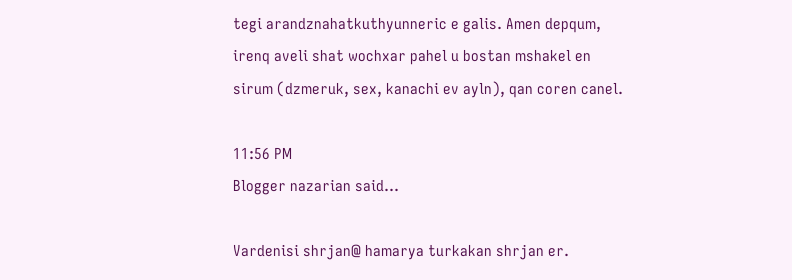tegi arandznahatkuthyunneric e galis. Amen depqum, irenq aveli shat wochxar pahel u bostan mshakel en sirum (dzmeruk, sex, kanachi ev ayln), qan coren canel.

11:56 PM
Blogger nazarian said...

Vardenisi shrjan@ hamarya turkakan shrjan er.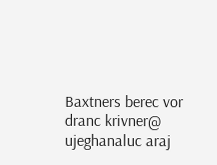Baxtners berec vor dranc krivner@ ujeghanaluc araj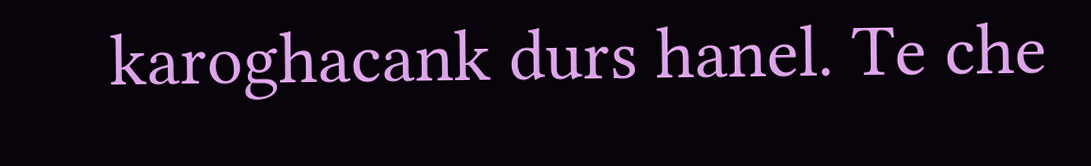karoghacank durs hanel. Te che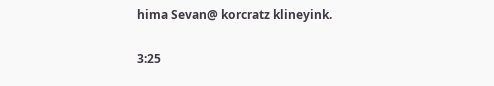hima Sevan@ korcratz klineyink.

3:25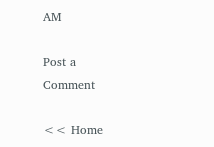AM

Post a Comment

<< Home